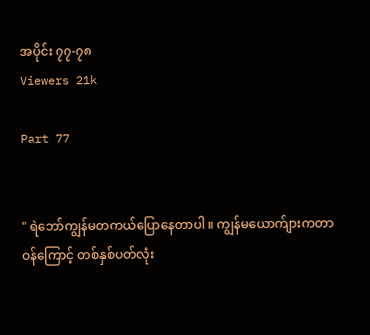အပိုင်း ၇၇-၇၈
Viewers 21k

Part 77


" ရဲဘော်ကျွန်မတကယ်ပြောနေတာပါ ။ ကျွန်မယောက်ျားကတာဝန်ကြောင့် တစ်နှစ်ပတ်လုံး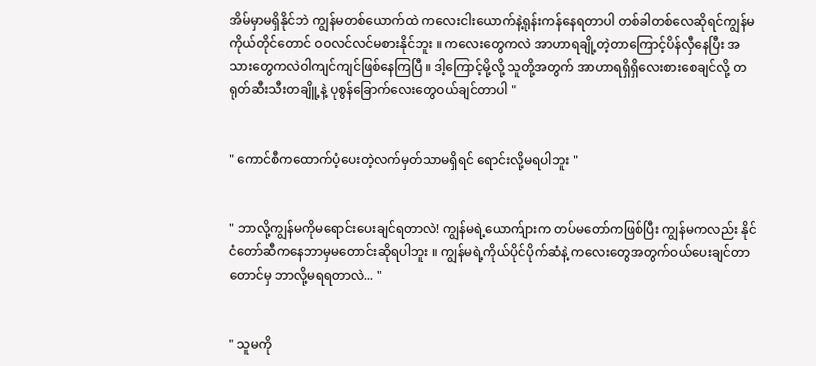အိမ်မှာမရှိနိုင်ဘဲ ကျွန်မတစ်ယောက်ထဲ ကလေးငါးယောက်နဲ့ရုန်းကန်နေရတာပါ တစ်ခါတစ်လေဆိုရင်ကျွန်မကိုယ်တိုင်တောင် ဝဝလင်လင်မစားနိုင်ဘူး ။ ကလေးတွေကလဲ အာဟာရချို့တဲ့တာကြောင့်ပိန်လှီနေပြီး အသားတွေကလဲဝါကျင်ကျင်ဖြစ်နေကြပြီ ။ ဒါ့ကြောင့်မို့လို့ သူတို့အတွက် အာဟာရရှိရှိလေးစားစေချင်လို့ တရုတ်ဆီးသီးတချိူ့နဲ့ ပုစွန်ခြောက်လေးတွေဝယ်ချင်တာပါ "


" ကောင်စီကထောက်ပံ့ပေးတဲ့လက်မှတ်သာမရှိရင် ရောင်းလို့မရပါဘူး "


" ဘာလို့ကျွန်မကိုမရောင်းပေးချင်ရတာလဲ! ကျွန်မရဲ့ယောက်ျားက တပ်မတော်ကဖြစ်ပြီး ကျွန်မကလည်း နိုင်ငံတော်ဆီကနေဘာမှမတောင်းဆိုရပါဘူး ။ ကျွန်မရဲ့ကိုယ်ပိုင်ပိုက်ဆံနဲ့ ကလေးတွေအတွက်ဝယ်ပေးချင်တာတောင်မှ ဘာလို့မရရတာလဲ... "


" သူမကို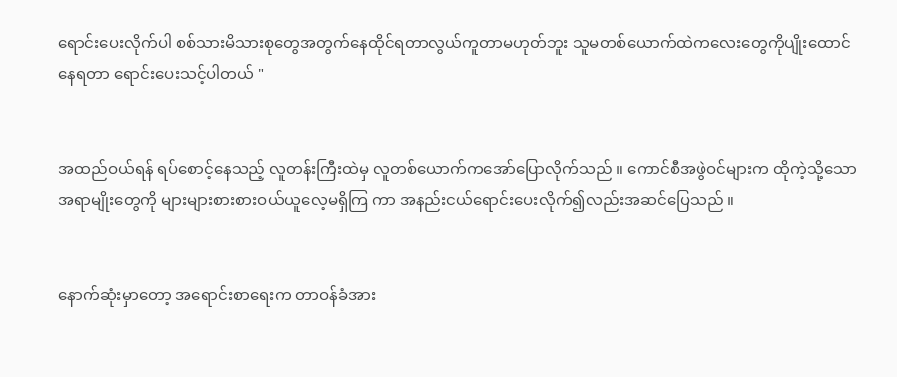ရောင်းပေးလိုက်ပါ စစ်သားမိသားစုတွေအတွက်နေထိုင်ရတာလွယ်ကူတာမဟုတ်ဘူး သူမတစ်ယောက်ထဲကလေးတွေကိုပျိုးထောင်နေရတာ ရောင်းပေးသင့်ပါတယ် "


အထည်ဝယ်ရန် ရပ်စောင့်နေသည့် လူတန်းကြီးထဲမှ လူတစ်ယောက်ကအော်ပြောလိုက်သည် ။ ကောင်စီအဖွဲဝင်များက ထိုကဲ့သို့သောအရာမျိုးတွေကို များများစားစားဝယ်ယူလေ့မရှိကြ ကာ အနည်းငယ်ရောင်းပေးလိုက်၍လည်းအဆင်ပြေသည် ။


နောက်ဆုံးမှာတော့ အရောင်းစာရေးက တာဝန်ခံအား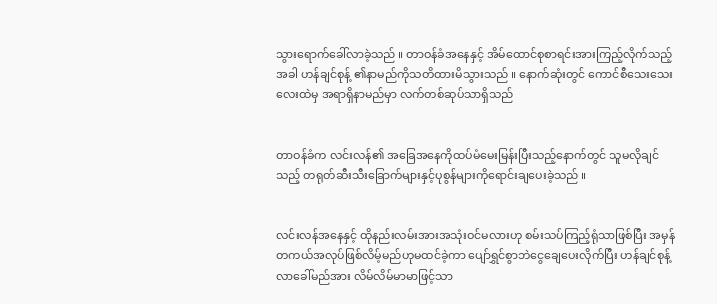သွားရောက်ခေါ်လာခဲ့သည် ။ တာဝန်ခံအနေနှင့် အိမ်ထောင်စုစာရင်းအားကြည့်လိုက်သည့်အခါ ဟန်ချင်စုန့် ၏နာမည်ကိုသတိထားမိသွားသည် ။ နောက်ဆုံးတွင် ကောင်စီသေးသေးလေးထဲမှ အရာရှိနာမည်မှာ လက်တစ်ဆုပ်သာရှိသည်


တာဝန်ခံက လင်းလန်၏ အခြေအနေကိုထပ်မံမေးမြန်းပြီးသည့်နောက်တွင် သူမလိုချင်သည့် တရုတ်ဆီးသီးခြောက်များနှင့်ပုစွန်များကိုရောင်းချပေးခဲ့သည် ။


လင်းလန်အနေနှင့် ထိုနည်းလမ်းအားအသုံးဝင်မလားဟု စမ်းသပ်ကြည့်ရုံသာဖြစ်ပြီး အမှန်တကယ်အလုပ်ဖြစ်လိမ့်မည်ဟုမထင်ခဲ့ကာ ပျော်ရွှင်စွာဘဲငွေချေပေးလိုက်ပြီး ဟန်ချင်စုန့် လာခေါ်မည်အား လိမ်လိမ်မာမာဖြင့်သာ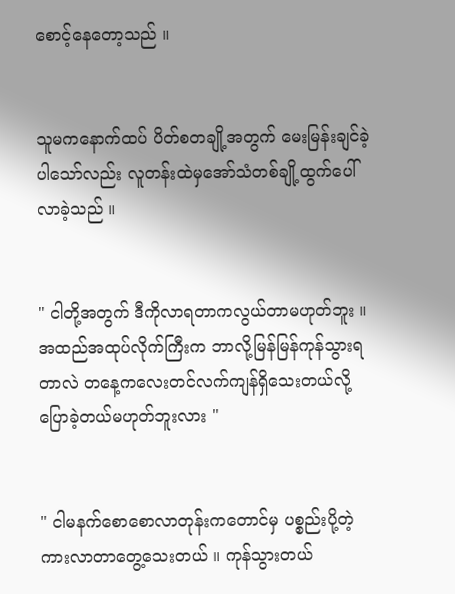စောင့်နေတော့သည် ။


သူမကနောက်ထပ် ပိတ်စတချို့အတွက် မေးမြန်းချင်ခဲ့ပါသော်လည်း လူတန်းထဲမှအော်သံတစ်ချို့ထွက်ပေါ်လာခဲ့သည် ။


" ငါတို့အတွက် ဒီကိုလာရတာကလွယ်တာမဟုတ်ဘူး ။ အထည်အထုပ်လိုက်ကြီးက ဘာလို့မြန်မြန်ကုန်သွားရတာလဲ တနေ့ကလေးတင်လက်ကျန်ရှိသေးတယ်လို့ပြောခဲ့တယ်မဟုတ်ဘူးလား "


" ငါမနက်စောစောလာတုန်းကတောင်မှ ပစ္စည်းပို့တဲ့ကားလာတာတွေ့သေးတယ် ။ ကုန်သွားတယ်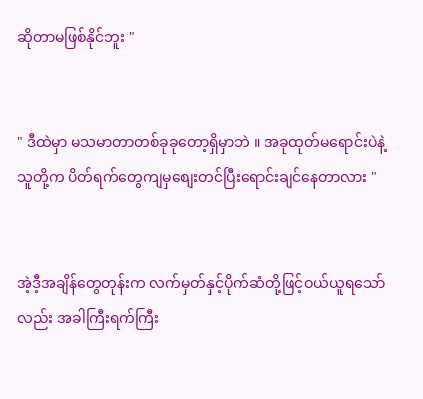ဆိုတာမဖြစ်နိုင်ဘူး "


" ဒီထဲမှာ မသမာတာတစ်ခုခုတော့ရှိမှာဘဲ ။ အခုထုတ်မရောင်းပဲနဲ့ သူတို့က ပိတ်ရက်တွေကျမှစျေးတင်ပြီးရောင်းချင်နေတာလား "


အဲ့ဒီ့အချိန်တွေတုန်းက လက်မှတ်နှင့်ပိုက်ဆံတို့ဖြင့်ဝယ်ယူရသော်လည်း အခါကြီးရက်ကြီး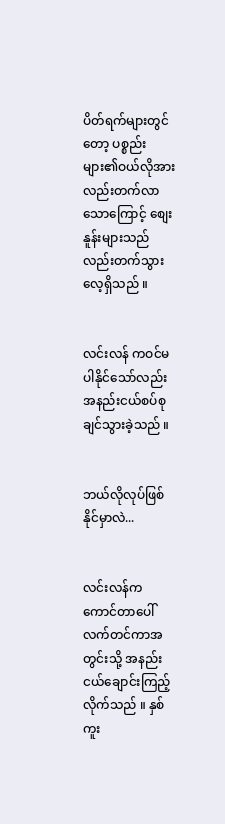ပိတ်ရက်များတွင်တော့ ပစ္စည်းများ၏ဝယ်လိုအားလည်းတက်လာသောကြောင့် စျေးနူန်းများသည်လည်းတက်သွားလေ့ရှိသည် ။


လင်းလန် ကဝင်မပါနိုင်သော်လည်း အနည်းငယ်စပ်စုချင်သွားခဲ့သည် ။


ဘယ်လိုလုပ်ဖြစ်နိုင်မှာလဲ...


လင်းလန်က ကောင်တာပေါ်လက်တင်ကာအတွင်းသို့ အနည်းငယ်ချောင်းကြည့်လိုက်သည် ။ နှစ်ကူး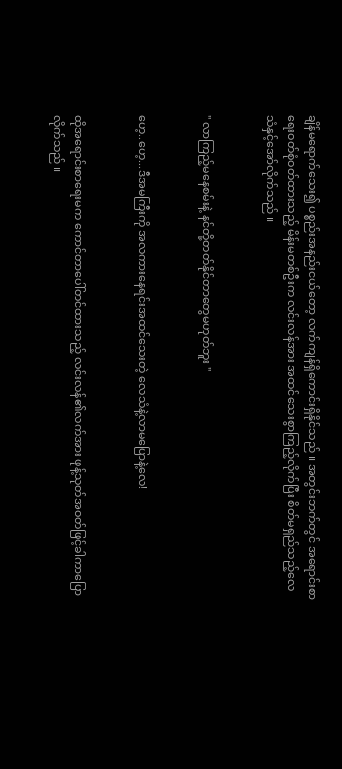ချိန်မရောက်သေး၍ ပစ္စည်းအနည်းငယ်တော့ လက်ကျန်ရှိကောင်းရှိနိုင်သည် ။ အတွင်းဘက်တွင် အရောင်းစာရေးဝတ်စုံဝတ်ထားသည့် မိန်းမတစ်ဦးက လင်းလန်အား အထင်သေးစွာကြည့်လိုက်ပြီး စိတ်မရှည်သည့်လေသံနှင့်အော်လိုက်သည် ။


" လာကြည့်မနေစမ်းနဲ့ နင်တို့တတ်နိုင်တာတွေမဟုတ်ဘူး "


ဟေ့..ဟေ့...ဒီအမကြီးကို အလကားနေရင်းအထင်သေးတဲ့ လေသံနဲ့လာမပြောနဲ့လေ!


ထိုအရောင်းစာရေးမက ကောင်တာပေါ်တင်ထားသည့် လင်းလန်၏လက်အား ဖုန့်သုတ်အဝတ်ဖြင့်ခါကာပြောလိုက်သည် ။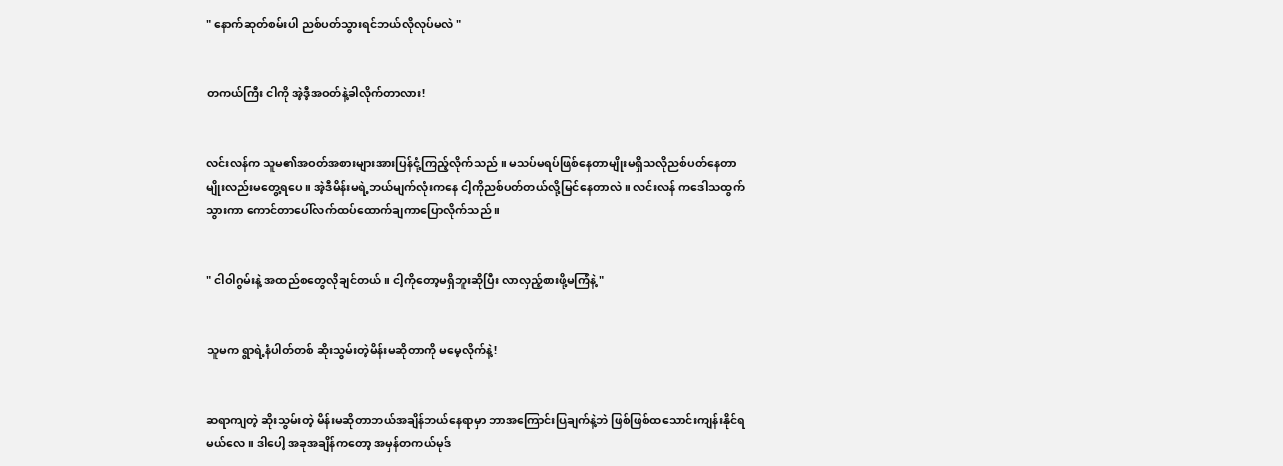" နောက်ဆုတ်စမ်းပါ ညစ်ပတ်သွားရင်ဘယ်လိုလုပ်မလဲ "


တကယ်ကြီး ငါကို အဲ့ဒီ့အဝတ်နဲ့ခါလိုက်တာလား!


လင်းလန်က သူမ၏အဝတ်အစားများအားပြန်ငုံ့ကြည့်လိုက်သည် ။ မသပ်မရပ်ဖြစ်နေတာမျိုးမရှိသလိုညစ်ပတ်နေတာမျိုးလည်းမတွေ့ရပေ ။ အဲ့ဒီမိန်းမရဲ့ဘယ်မျက်လုံးကနေ ငါ့ကိုညစ်ပတ်တယ်လို့မြင်နေတာလဲ ။ လင်းလန် ကဒေါသထွက်သွားကာ ကောင်တာပေါ်လက်ထပ်ထောက်ချကာပြောလိုက်သည် ။


" ငါဝါဂွမ်းနဲ့ အထည်စတွေလိုချင်တယ် ။ ငါ့ကိုတော့မရှိဘူးဆိုပြီး လာလှည့်စားဖို့မကြံနဲ့ "


သူမက ရွာရဲ့နံပါတ်တစ် ဆိုးသွမ်းတဲ့မိန်းမဆိုတာကို မမေ့လိုက်နဲ့!


ဆရာကျတဲ့ ဆိုးသွမ်းတဲ့ မိန်းမဆိုတာဘယ်အချိန်ဘယ်နေရာမှာ ဘာအကြောင်းပြချက်နဲ့ဘဲ ဖြစ်ဖြစ်ထသောင်းကျန်းနိုင်ရမယ်လေ ။ ဒါပေါ့ အခုအချိန်ကတော့ အမှန်တကယ်မုဒ်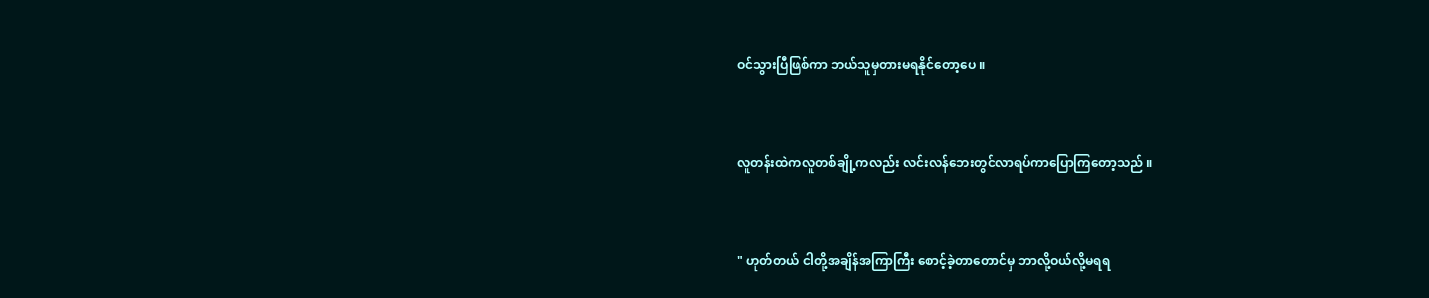ဝင်သွားပြီဖြစ်ကာ ဘယ်သူမှတားမရနိုင်တော့ပေ ။


လူတန်းထဲကလူတစ်ချို့ကလည်း လင်းလန်ဘေးတွင်လာရပ်ကာပြောကြတော့သည် ။


" ဟုတ်တယ် ငါတို့အချိန်အကြာကြီး စောင့်ခဲ့တာတောင်မှ ဘာလို့ဝယ်လို့မရရ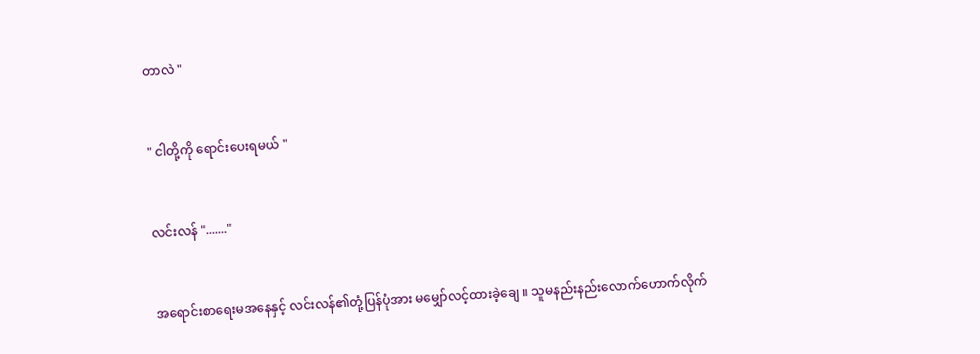တာလဲ "


" ငါတို့ကို ရောင်းပေးရမယ် "


လင်းလန် "......."


အရောင်းစာရေးမအနေနှင့် လင်းလန်၏တုံ့ပြန်ပုံအား မမျှော်လင့်ထားခဲ့ချေ ။ သူမနည်းနည်းလောက်ဟောက်လိုက်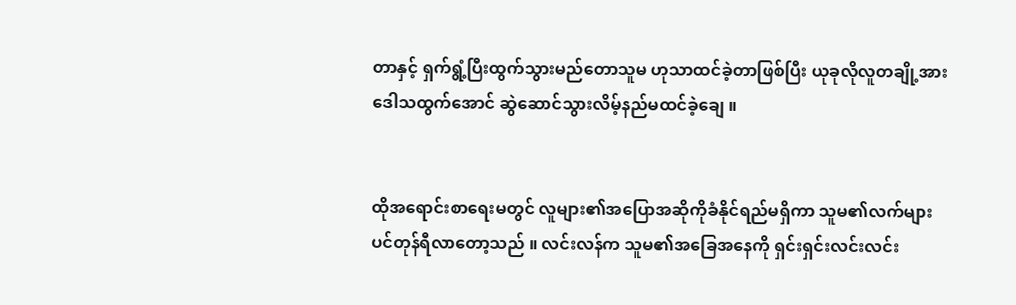တာနှင့် ရှက်ရွံ့ပြီးထွက်သွားမည်တောသူမ ဟုသာထင်ခဲ့တာဖြစ်ပြီး ယုခုလိုလူတချို့အားဒေါသထွက်အောင် ဆွဲဆောင်သွားလိမ့်နည်မထင်ခဲ့ချေ ။


ထိုအရောင်းစာရေးမတွင် လူများ၏အပြောအဆိုကိုခံနိုင်ရည်မရှိကာ သူမ၏လက်များပင်တုန်ရီလာတော့သည် ။ လင်းလန်က သူမ၏အခြေအနေကို ရှင်းရှင်းလင်းလင်း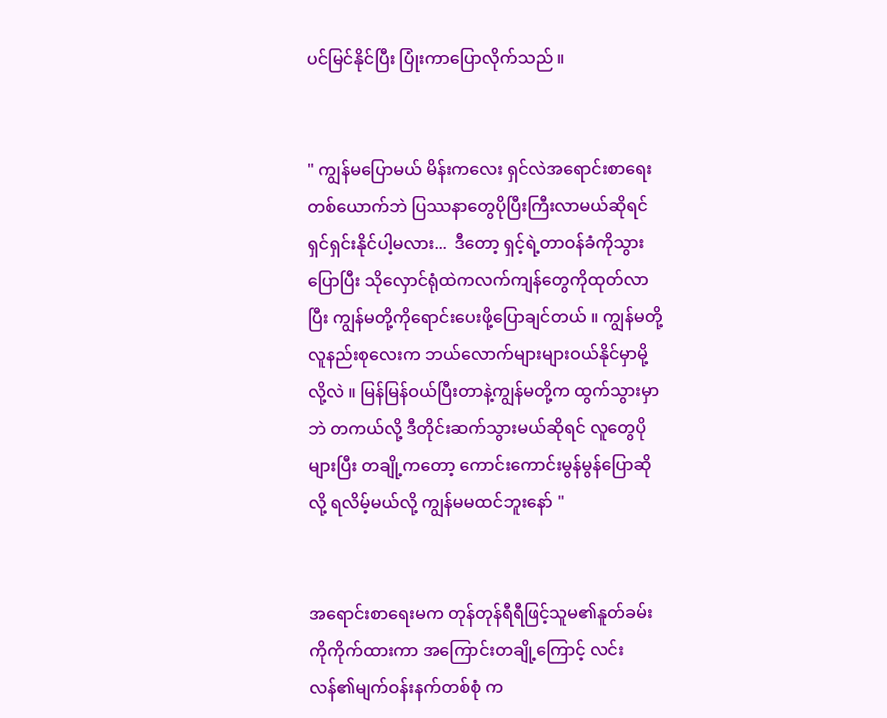ပင်မြင်နိုင်ပြီး ပြုံးကာပြောလိုက်သည် ။


" ကျွန်မပြောမယ် မိန်းကလေး ရှင်လဲအရောင်းစာရေးတစ်ယောက်ဘဲ ပြဿနာတွေပိုပြီးကြီးလာမယ်ဆိုရင် ရှင်ရှင်းနိုင်ပါ့မလား...  ဒီတော့ ရှင့်ရဲ့တာဝန်ခံကိုသွားပြောပြီး သိုလှောင်ရုံထဲကလက်ကျန်တွေကိုထုတ်လာပြီး ကျွန်မတို့ကိုရောင်းပေးဖို့ပြောချင်တယ် ။ ကျွန်မတို့လူနည်းစုလေးက ဘယ်လောက်များများဝယ်နိုင်မှာမို့လို့လဲ ။ မြန်မြန်ဝယ်ပြီးတာနဲ့ကျွန်မတို့က ထွက်သွားမှာဘဲ တကယ်လို့ ဒီတိုင်းဆက်သွားမယ်ဆိုရင် လူတွေပိုများပြီး တချို့ကတော့ ကောင်းကောင်းမွန်မွန်ပြောဆိုလို့ ရလိမ့်မယ်လို့ ကျွန်မမထင်ဘူးနော် "


အရောင်းစာရေးမက တုန်တုန်ရီရီဖြင့်သူမ၏နူတ်ခမ်းကိုကိုက်ထားကာ အကြောင်းတချို့ကြောင့် လင်းလန်၏မျက်ဝန်းနက်တစ်စုံ က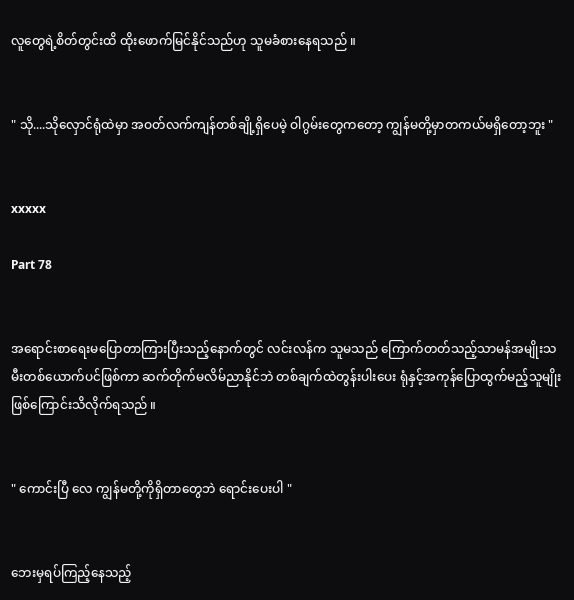လူတွေရဲ့စိတ်တွင်းထိ ထိုးဖောက်မြင်နိုင်သည်ဟု သူမခံစားနေရသည် ။


" သို....သိုလှောင်ရုံထဲမှာ အဝတ်လက်ကျန်တစ်ချို့ရှိပေမဲ့ ဝါဂွမ်းတွေကတော့ ကျွန်မတို့မှာတကယ်မရှိတော့ဘူး "


xxxxx

Part 78


အရောင်းစာရေးမပြောတာကြားပြီးသည့်နောက်တွင် လင်းလန်က သူမသည် ကြောက်တတ်သည့်သာမန်အမျိုးသမီးတစ်ယောက်ပင်ဖြစ်ကာ ဆက်တိုက်မလိမ်ညာနိုင်ဘဲ တစ်ချက်ထဲတွန်းပါးပေး ရုံနှင့်အကုန်ပြောထွက်မည့်သူမျိုးဖြစ်ကြောင်းသိလိုက်ရသည် ။


" ကောင်းပြီ လေ ကျွန်မတို့ကိုရှိတာတွေဘဲ ရောင်းပေးပါ "


ဘေးမှရပ်ကြည့်နေသည့်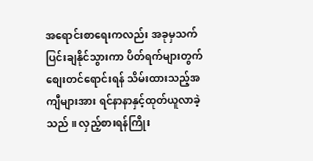အရောင်းစာရေးကလည်း အခုမှသက်ပြင်းချနိုင်သွားကာ ပိတ်ရက်များတွက်စျေးတင်ရောင်းရန် သိမ်းထားသည့်အကျီများအား ရင်နာနာနှင့်ထုတ်ယူလာခဲ့သည် ။ လှည့်စားရန်ကြိုး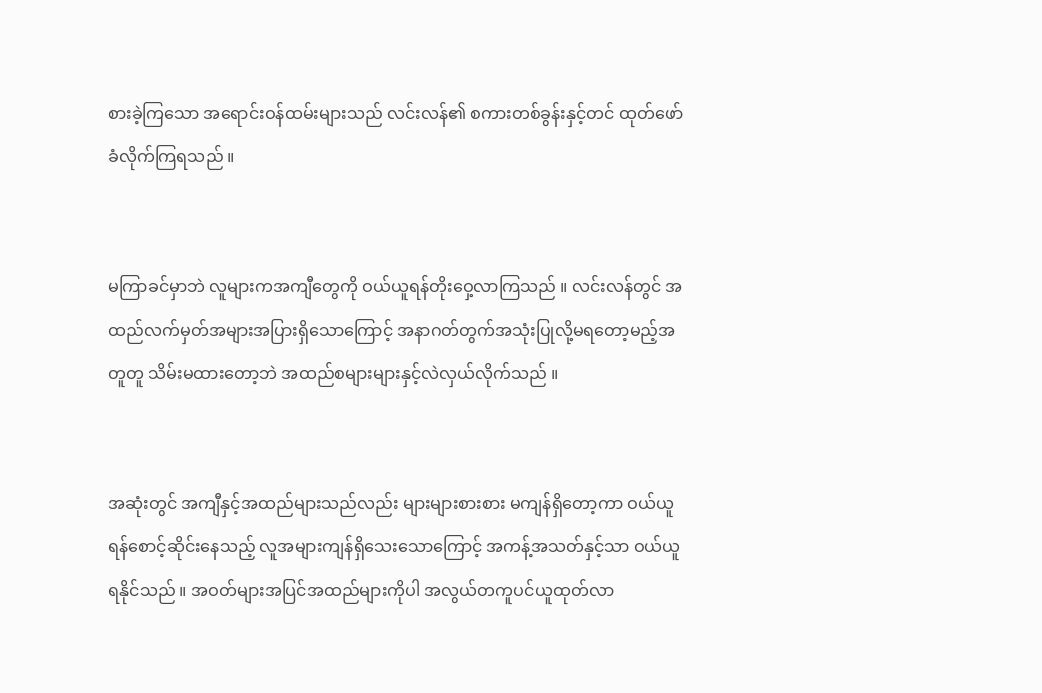စားခဲ့ကြသော အရောင်းဝန်ထမ်းများသည် လင်းလန်၏ စကားတစ်ခွန်းနှင့်တင် ထုတ်ဖော်ခံလိုက်ကြရသည် ။


မကြာခင်မှာဘဲ လူများကအကျီတွေကို ဝယ်ယူရန်တိုးဝှေ့လာကြသည် ။ လင်းလန်တွင် အထည်လက်မှတ်အများအပြားရှိသောကြောင့် အနာဂတ်တွက်အသုံးပြုလို့မရတော့မည့်အတူတူ သိမ်းမထားတော့ဘဲ အထည်စများများနှင့်လဲလှယ်လိုက်သည် ။


အဆုံးတွင် အကျီနှင့်အထည်များသည်လည်း များများစားစား မကျန်ရှိတော့ကာ ဝယ်ယူရန်စောင့်ဆိုင်းနေသည့် လူအများကျန်ရှိသေးသောကြောင့် အကန့်အသတ်နှင့်သာ ဝယ်ယူရနိုင်သည် ။ အဝတ်များအပြင်အထည်များကိုပါ အလွယ်တကူပင်ယူထုတ်လာ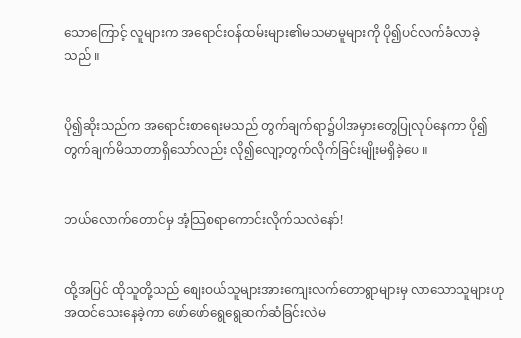သောကြောင့် လူများက အရောင်းဝန်ထမ်းများ၏မသမာမူများကို ပို၍ပင်လက်ခံလာခဲ့သည် ။


ပို၍ဆိုးသည်က အရောင်းစာရေးမသည် တွက်ချက်ရာ၌ပါအမှားတွေပြုလုပ်နေကာ ပို၍တွက်ချက်မိသာတာရှိသော်လည်း လို၍လျော့တွက်လိုက်ခြင်းမျိုးမရှိခဲ့ပေ ။


ဘယ်လောက်တောင်မှ အံ့သြစရာကောင်းလိုက်သလဲနော်!


ထို့အပြင် ထိုသူတို့သည် စျေးဝယ်သူများအားကျေးလက်တောရွာများမှ လာသောသူများဟုအထင်သေးနေခဲ့ကာ ဖော်ဖော်ရွေရွေဆက်ဆံခြင်းလဲမ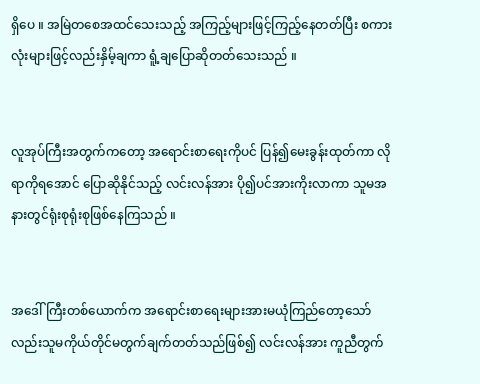ရှိပေ ။ အမြဲတစေအထင်သေးသည့် အကြည့်များဖြင့်ကြည့်နေတတ်ပြီး စကားလုံးများဖြင့်လည်းနှိမ့်ချကာ ရူံ့ချပြောဆိုတတ်သေးသည် ။


လူအုပ်ကြီးအတွက်ကတော့ အရောင်းစာရေးကိုပင် ပြန်၍မေးခွန်းထုတ်ကာ လိုရာကိုရအောင် ပြောဆိုနိုင်သည့် လင်းလန်အား ပို၍ပင်အားကိုးလာကာ သူမအနားတွင်ရုံးစုရုံးစုဖြစ်နေကြသည် ။


အဒေါ်ကြီးတစ်ယောက်က အရောင်းစာရေးများအားမယုံကြည်တော့သော်လည်းသူမကိုယ်တိုင်မတွက်ချက်တတ်သည်ဖြစ်၍ လင်းလန်အား ကူညီတွက်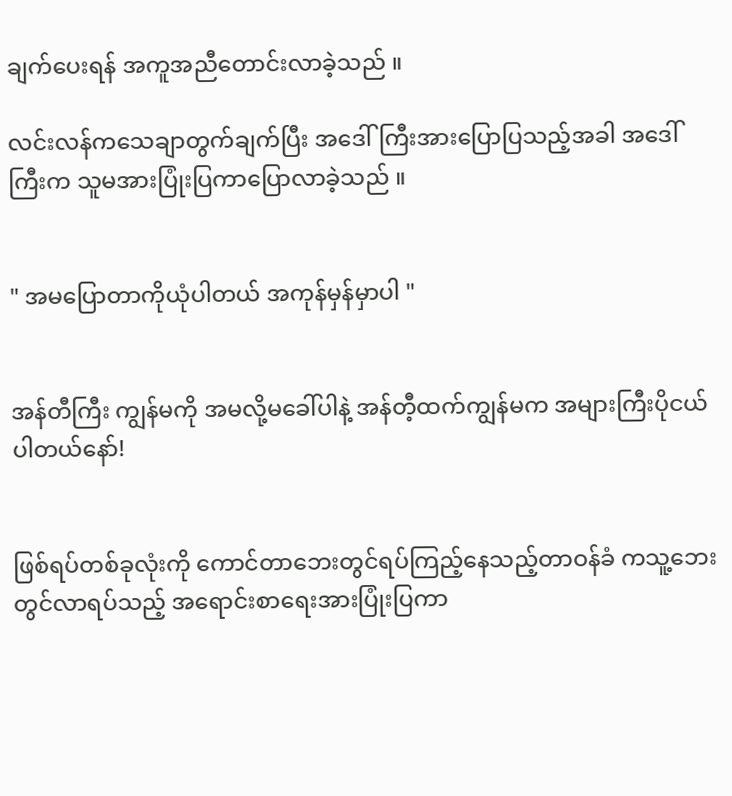ချက်ပေးရန် အကူအညီတောင်းလာခဲ့သည် ။

လင်းလန်ကသေချာတွက်ချက်ပြီး အဒေါ်ကြီးအားပြောပြသည့်အခါ အဒေါ်ကြီးက သူမအားပြုံးပြကာပြောလာခဲ့သည် ။


" အမပြောတာကိုယုံပါတယ် အကုန်မှန်မှာပါ "


အန်တီကြီး ကျွန်မကို အမလို့မခေါ်ပါနဲ့ အန်တီ့ထက်ကျွန်မက အများကြီးပိုငယ်ပါတယ်နော်!


ဖြစ်ရပ်တစ်ခုလုံးကို ကောင်တာဘေးတွင်ရပ်ကြည့်နေသည့်တာဝန်ခံ ကသူ့ဘေးတွင်လာရပ်သည့် အရောင်းစာရေးအားပြုံးပြကာ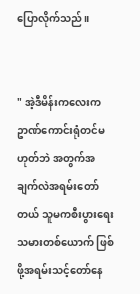ပြောလိုက်သည် ။


" အဲ့ဒီမိန်းကလေးက ဥာဏ်ကောင်းရုံတင်မဟုတ်ဘဲ အတွက်အချက်လဲအရမ်းတော်တယ် သူမကစီးပွားရေးသမားတစ်ယောက် ဖြစ်ဖို့အရမ်းသင့်တော်နေ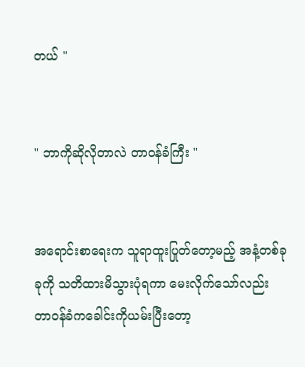တယ် "


" ဘာကိုဆိုလိုတာလဲ တာဝန်ခံကြီး "


အရောင်းစာရေးက သူရာထူးပြုတ်တော့မည့် အနံ့တစ်ခုခုကို သတိထားမိသွားပုံရကာ မေးလိုက်သော်လည်း တာဝန်ခံကခေါင်းကိုယမ်းပြီးတော့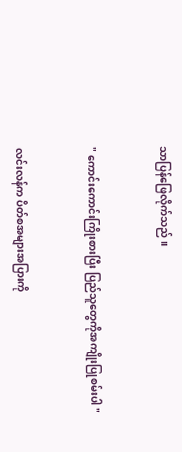သာပြန်ဖြေလိုက်သည် ။


" ကောင်းကောင်းကြိုးစားပြီး ပြည်သူတွေကိုအကျိုးပြုစမ်းပါ "


လင်းလန်က ပိတ်စအများအပြားကို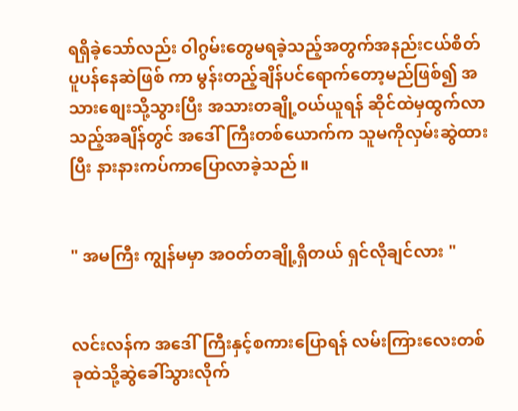ရရှိခဲ့သော်လည်း ဝါဂွမ်းတွေမရခဲ့သည့်အတွက်အနည်းငယ်စိတ်ပူပန်နေဆဲဖြစ် ကာ မွန်းတည့်ချိန်ပင်ရောက်တော့မည်ဖြစ်၍ အသားစျေးသို့သွားပြီး အသားတချို့ဝယ်ယူရန် ဆိုင်ထဲမှထွက်လာသည့်အချိန်တွင် အဒေါ်ကြီးတစ်ယောက်က သူမကိုလှမ်းဆွဲထားပြီး နားနားကပ်ကာပြောလာခဲ့သည် ။


" အမကြီး ကျွန်မမှာ အဝတ်တချို့ရှိတယ် ရှင်လိုချင်လား "


လင်းလန်က အဒေါ်ကြီးနှင့်စကားပြောရန် လမ်းကြားလေးတစ်ခုထဲသို့ဆွဲခေါ်သွားလိုက်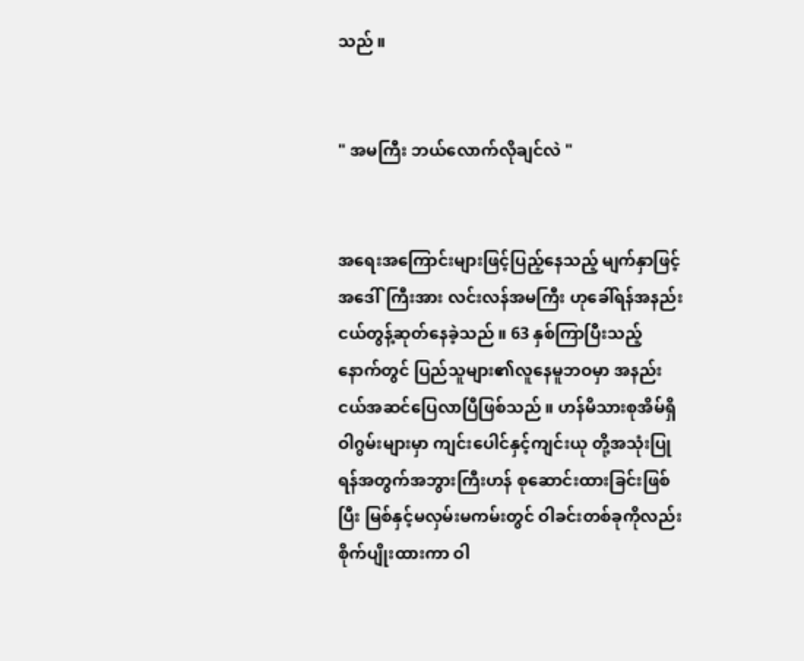သည် ။


" အမကြီး ဘယ်လောက်လိုချင်လဲ "


အရေးအကြောင်းများဖြင့်ပြည့်နေသည့် မျက်နှာဖြင့်အဒေါ်ကြီးအား လင်းလန်အမကြီး ဟုခေါ်ရန်အနည်းငယ်တွန့်ဆုတ်နေခဲ့သည် ။ 63 နှစ်ကြာပြီးသည့်နောက်တွင် ပြည်သူများ၏လူနေမူဘဝမှာ အနည်းငယ်အဆင်ပြေလာပြီဖြစ်သည် ။ ဟန်မိသားစုအိမ်ရှိ ဝါဂွမ်းများမှာ ကျင်းပေါင်နှင့်ကျင်းယု တို့အသုံးပြုရန်အတွက်အဘွားကြီးဟန် စုဆောင်းထားခြင်းဖြစ်ပြီး မြစ်နှင့်မလှမ်းမကမ်းတွင် ဝါခင်းတစ်ခုကိုလည်းစိုက်ပျိုးထားကာ ဝါ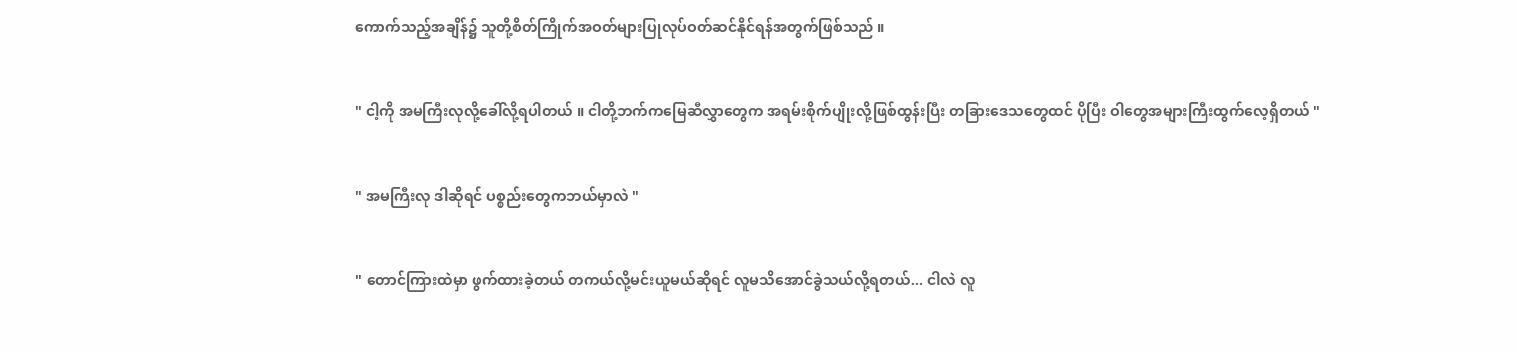ကောက်သည့်အချိန်၌ သူတို့စိတ်ကြိုက်အဝတ်များပြုလုပ်ဝတ်ဆင်နိုင်ရန်အတွက်ဖြစ်သည် ။


" ငါ့ကို အမကြီးလုလို့ခေါ်လို့ရပါတယ် ။ ငါတို့ဘက်ကမြေဆီလွှာတွေက အရမ်းစိုက်ပျိုးလို့ဖြစ်ထွန်းပြီး တခြားဒေသတွေထင် ပိုပြီး ဝါတွေအများကြီးထွက်လေ့ရှိတယ် "


" အမကြီးလု ဒါဆိုရင် ပစ္စည်းတွေကဘယ်မှာလဲ "


" တောင်ကြားထဲမှာ ဖွက်ထားခဲ့တယ် တကယ်လို့မင်းယူမယ်ဆိုရင် လူမသိအောင်ခွဲသယ်လို့ရတယ်... ငါလဲ လူ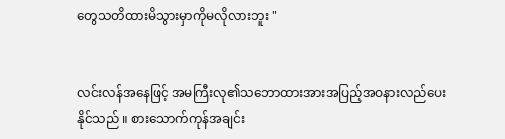တွေသတိထားမိသွားမှာကိုမလိုလားဘူး "


လင်းလန်အနေဖြင့် အမကြီးလု၏သဘောထားအားအပြည့်အဝနားလည်ပေးနိုင်သည် ။ စားသောက်ကုန်အချင်း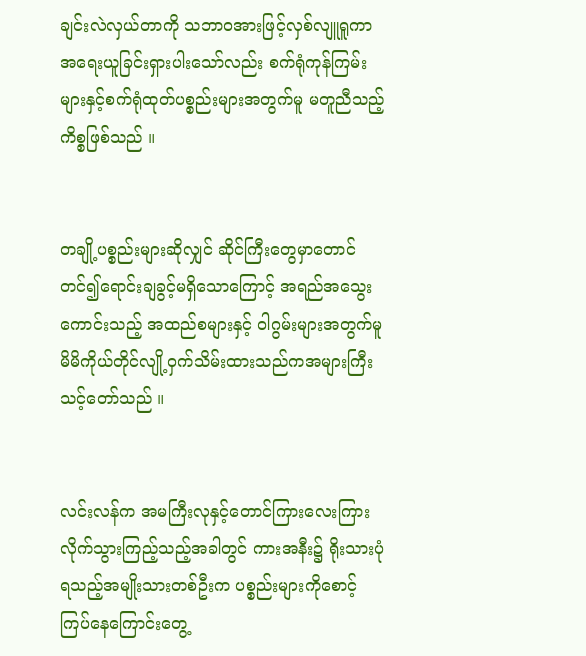ချင်းလဲလှယ်တာကို သဘာဝအားဖြင့်လှစ်လျူရူကာ အရေးယူခြင်းရှားပါးသော်လည်း စက်ရုံကုန်ကြမ်းများနှင့်စက်ရုံထုတ်ပစ္စည်းများအတွက်မူ မတူညီသည့်ကိစ္စဖြစ်သည် ။


တချို့ပစ္စည်းများဆိုလျှင် ဆိုင်ကြီးတွေမှာတောင်တင်၍ရောင်းချခွင့်မရှိသောကြောင့် အရည်အသွေးကောင်းသည့် အထည်စများနှင့် ဝါဂွမ်းများအတွက်မူ မိမိကိုယ်တိုင်လျို့ဝှက်သိမ်းထားသည်ကအများကြီးသင့်တော်သည် ။


လင်းလန်က အမကြီးလုနှင့်တောင်ကြားလေးကြားလိုက်သွားကြည့်သည့်အခါတွင် ကားအနီး၌ ရိုးသားပုံရသည့်အမျိုးသားတစ်ဦးက ပစ္စည်းများကိုစောင့်ကြပ်နေကြောင်းတွေ့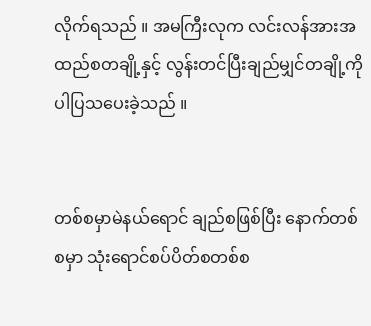လိုက်ရသည် ။ အမကြီးလုက လင်းလန်အားအထည်စတချို့နှင့် လွန်းတင်ပြီးချည်မျှင်တချို့ကိုပါပြသပေးခဲ့သည် ။


တစ်စမှာမဲနယ်ရောင် ချည်စဖြစ်ပြီး နောက်တစ်စမှာ သုံးရောင်စပ်ပိတ်စတစ်စ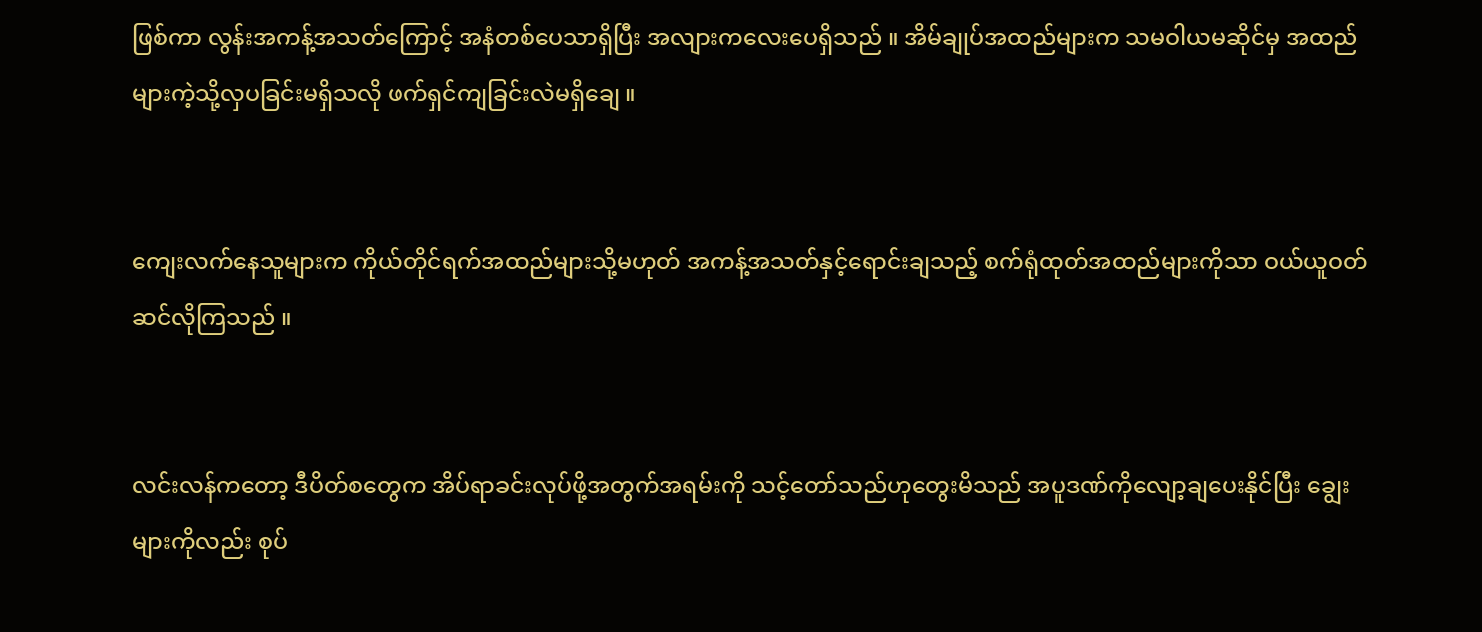ဖြစ်ကာ လွန်းအကန့်အသတ်ကြောင့် အနံတစ်ပေသာရှိပြီး အလျားကလေးပေရှိသည် ။ အိမ်ချုပ်အထည်များက သမဝါယမဆိုင်မှ အထည်များကဲ့သို့လှပခြင်းမရှိသလို ဖက်ရှင်ကျခြင်းလဲမရှိချေ ။


ကျေးလက်နေသူများက ကိုယ်တိုင်ရက်အထည်များသို့မဟုတ် အကန့်အသတ်နှင့်ရောင်းချသည့် စက်ရုံထုတ်အထည်များကိုသာ ဝယ်ယူဝတ်ဆင်လိုကြသည် ။


လင်းလန်ကတော့ ဒီပိတ်စတွေက အိပ်ရာခင်းလုပ်ဖို့အတွက်အရမ်းကို သင့်တော်သည်ဟုတွေးမိသည် အပူဒဏ်ကိုလျော့ချပေးနိုင်ပြီး ချွေးများကိုလည်း စုပ်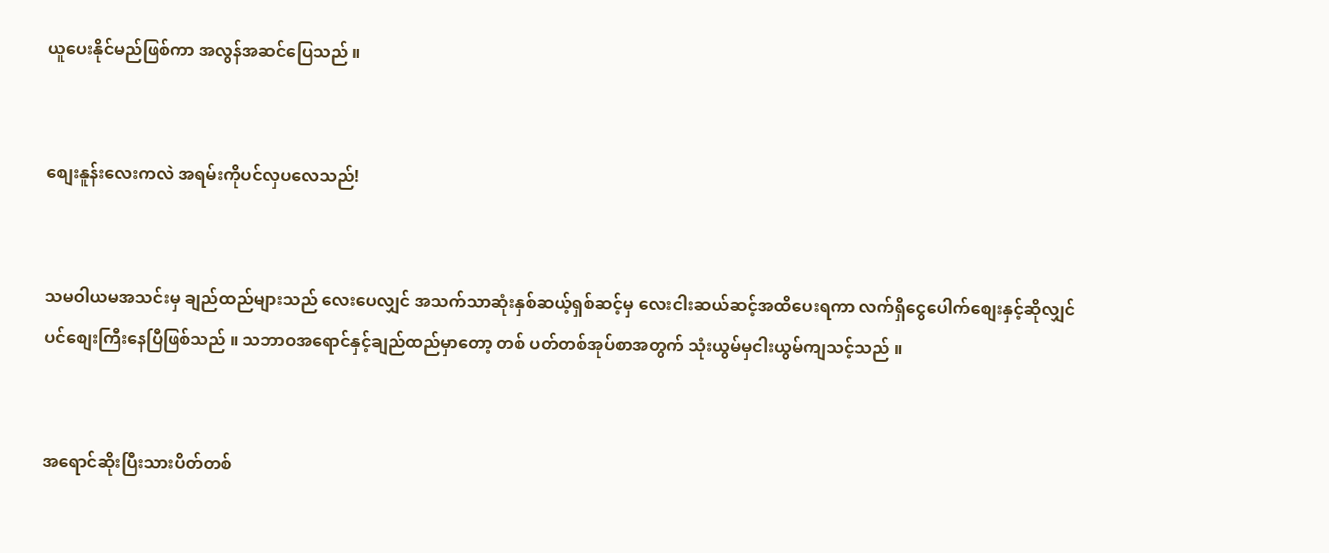ယူပေးနိုင်မည်ဖြစ်ကာ အလွန်အဆင်ပြေသည် ။


စျေးနူန်းလေးကလဲ အရမ်းကိုပင်လှပလေသည်!


သမဝါယမအသင်းမှ ချည်ထည်များသည် လေးပေလျှင် အသက်သာဆုံးနှစ်ဆယ့်ရှစ်ဆင့်မှ လေးငါးဆယ်ဆင့်အထိပေးရကာ လက်ရှိငွေပေါက်စျေးနှင့်ဆိုလျှင်ပင်စျေးကြီးနေပြီဖြစ်သည် ။ သဘာဝအရောင်နှင့်ချည်ထည်မှာတော့ တစ် ပတ်တစ်အုပ်စာအတွက် သုံးယွမ်မှငါးယွမ်ကျသင့်သည် ။


အရောင်ဆိုးပြီးသားပိတ်တစ်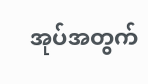အုပ်အတွက်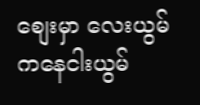စျေးမှာ လေးယွမ်ကနေငါးယွမ်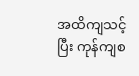အထိကျသင့်ပြီး ကုန်ကျစ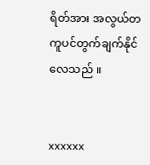ရိတ်အား အလွယ်တကူပင်တွက်ချက်နိုင်လေသည် ။


xxxxxx